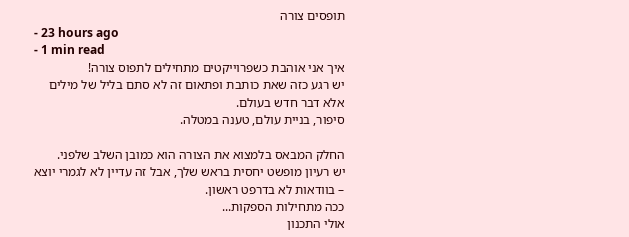תופסים צורה
- 23 hours ago
- 1 min read
איך אני אוהבת כשפרוייקטים מתחילים לתפוס צורה!
יש רגע כזה שאת כותבת ופתאום זה לא סתם בליל של מילים אלא דבר חדש בעולם.
סיפור, בניית עולם, טענה במטלה.

החלק המבאס בלמצוא את הצורה הוא כמובן השלב שלפני.
יש רעיון מופשט יחסית בראש שלך, אבל זה עדיין לא לגמרי יוצא – בוודאות לא בדרפט ראשון.
ככה מתחילות הספקות...
אולי התכנון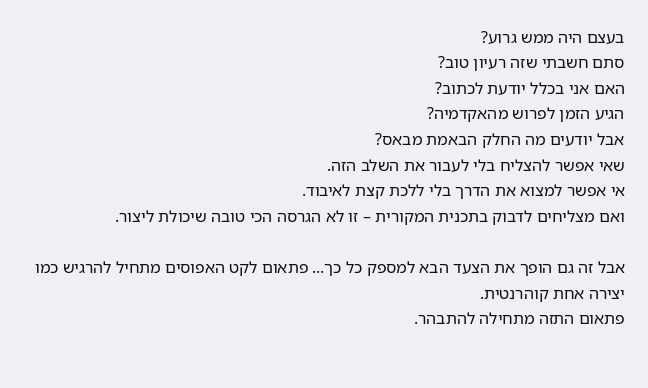בעצם היה ממש גרוע?
סתם חשבתי שזה רעיון טוב?
האם אני בכלל יודעת לכתוב?
הגיע הזמן לפרוש מהאקדמיה?
אבל יודעים מה החלק הבאמת מבאס?
שאי אפשר להצליח בלי לעבור את השלב הזה.
אי אפשר למצוא את הדרך בלי ללכת קצת לאיבוד.
ואם מצליחים לדבוק בתכנית המקורית – זו לא הגרסה הכי טובה שיכולת ליצור.

אבל זה גם הופך את הצעד הבא למספק כל כך... פתאום לקט האפוסים מתחיל להרגיש כמו יצירה אחת קוהרנטית.
פתאום התזה מתחילה להתבהר.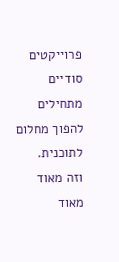פרוייקטים סודיים מתחילים להפוך מחלום לתוכנית.
וזה מאוד מאוד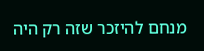מנחם להיזכר שזה רק היה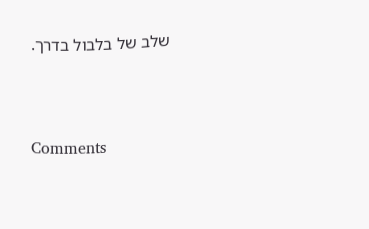שלב של בלבול בדרך.




Comments